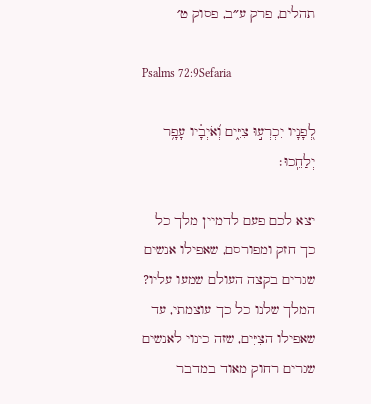תהלים, פרק ע״ב, פסוק ט׳

Psalms 72:9Sefaria

לְ֭פָנָיו יִכְרְע֣וּ צִיִּ֑ים וְ֝אֹיְבָ֗יו עָפָ֥ר יְלַחֵֽכוּ׃

יצא לכם פעם לדמיין מלך כל כך חזק ומפורסם, שאפילו אנשים שגרים בקצה העולם שמעו עליו? המלך שלנו כל כך עוצמתי, עד שאפילו הצִיִּים, שזה כינוי לאנשים שגרים רחוק מאוד במדבר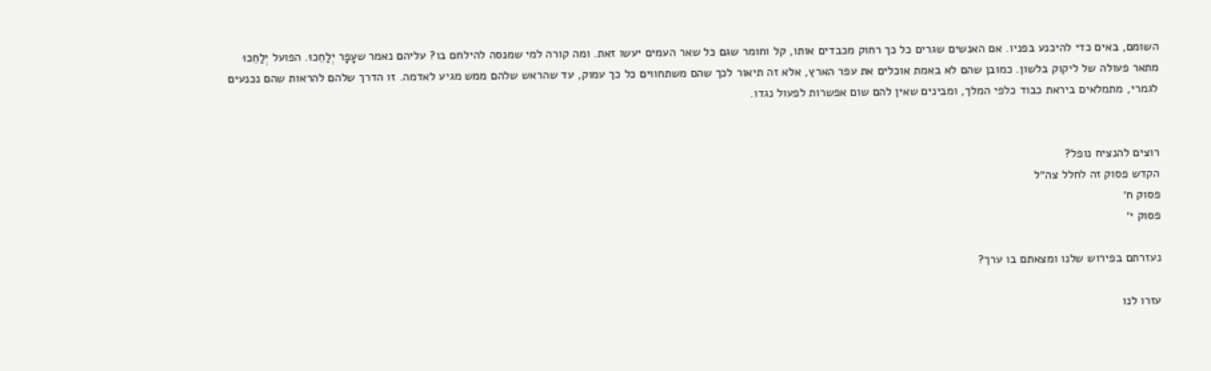השומם, באים כדי להיכנע בפניו. אם האנשים שגרים כל כך רחוק מכבדים אותו, קל וחומר שגם כל שאר העמים יעשו זאת. ומה קורה למי שמנסה להילחם בו? עליהם נאמר שעָפָר יְלַחֵכוּ. הפועל יְלַחֵכוּ מתאר פעולה של ליקוק בלשון. כמובן שהם לא באמת אוכלים את עפר הארץ, אלא זה תיאור לכך שהם משתחווים כל כך עמוק, עד שהראש שלהם ממש מגיע לאדמה. זו הדרך שלהם להראות שהם נכנעים לגמרי, מתמלאים ביראת כבוד כלפי המלך, ומבינים שאין להם שום אפשרות לפעול נגדו.


רוצים להנציח נופל?
הקדש פסוק זה לחלל צה״ל
פסוק ח׳
פסוק י׳

נעזרתם בפירוש שלנו ומצאתם בו ערך?

עזרו לנו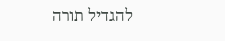להגדיל תורה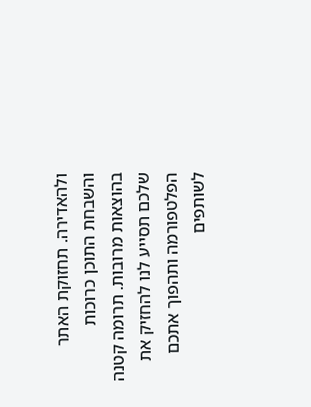ולהאדירה. תחזוקת האתר והשבחת התוכן כרוכות בהוצאות מרובות. תרומה קטנה שלכם תסייע לנו להחזיק את הפלטפורמה ותהפוך אתכם לשותפים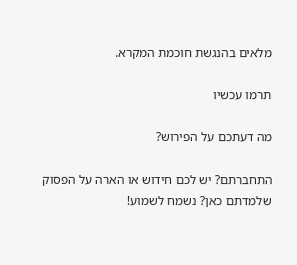מלאים בהנגשת חוכמת המקרא.

תרמו עכשיו

מה דעתכם על הפירוש?

התחברתם? יש לכם חידוש או הארה על הפסוק שלמדתם כאן? נשמח לשמוע!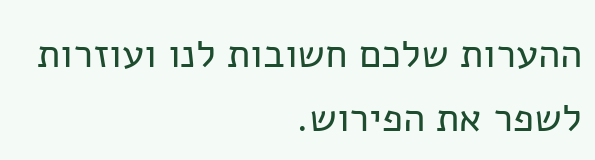ההערות שלכם חשובות לנו ועוזרות לשפר את הפירוש.